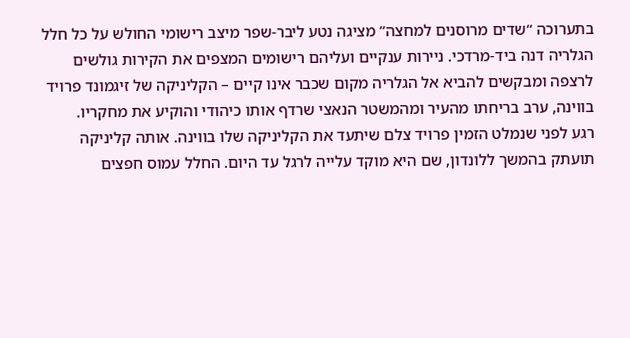בתערוכה “שדים מרוסנים למחצה” מציגה נטע ליבר-שפר מיצב רישומי החולש על כל חלל הגלריה דנה ביד-מרדכי. ניירות ענקיים ועליהם רישומים המצפים את הקירות גולשים לרצפה ומבקשים להביא אל הגלריה מקום שכבר אינו קיים – הקליניקה של זיגמונד פרויד בווינה, ערב בריחתו מהעיר ומהמשטר הנאצי שרדף אותו כיהודי והוקיע את מחקריו.
רגע לפני שנמלט הזמין פרויד צלם שיתעד את הקליניקה שלו בווינה. אותה קליניקה תועתק בהמשך ללונדון, שם היא מוקד עלייה לרגל עד היום. החלל עמוס חפצים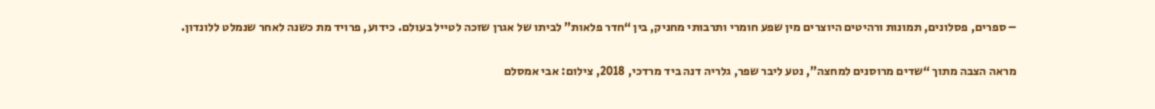– ספרים, פסלונים, תמונות ורהיטים היוצרים מין שפע חומרי ותרבותי מחניק, בין “חדר פלאות” לביתו של אגרן שזכה לטייל בעולם. כידוע, פרויד מת כשנה לאחר שנמלט ללונדון.

מראה הצבה מתוך “שדים מרוסנים למחצה”, נטע ליבר שפר, גלריה דנה ביד מרדכי, 2018, צילום: אבי אמסלם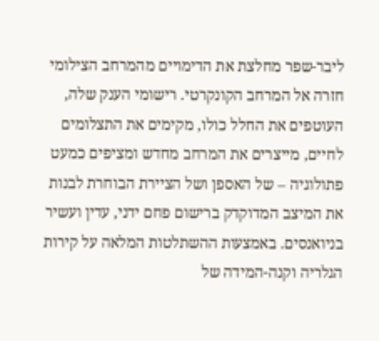ליבר-שפר מחלצת את הדימויים מהמרחב הצילומי חזרה אל המרחב הקונקרטי. רישומי הענק שלה, העוטפים את החלל כולו, מקימים את התצלומים לחיים, מייצרים את המרחב מחדש ומציפים כמעט פתולוגיה – של האספן ושל הציירת הבוחרת לבנות את המיצב המדוקדק ברישום פחם ידני, עדין ועשיר בניואנסים. באמצעות ההשתלטות המלאה על קירות הגלריה וקנה-המידה של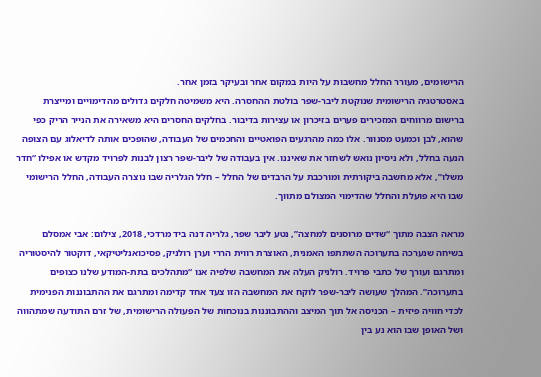הרישומים, מעורר החלל מחשבות על היות במקום אחר ובעיקר בזמן אחר.
באסטרטגיה הרישומית שנוקטת ליבר-שפר בולטת ההחסרה. היא משמיטה חלקים גדולים מהדימויים ומייצרת ברישום מרווחים המזכירים פערים בזיכרון או עצירות בדיבור. בחלקים החסרים היא משאירה את הנייר הריק כפי שהוא, לבן וכמעט מסנוור. אלו כמה מהרגעים הפואטיים והחכמים של העבודה, שהופכים אותה לדיאלוג עם הצופה הנעה בחלל, ולא ניסיון נואש לשחזר את שאיננו. אין בעבודה של ליבר-שפר רצון לבנות לפרויד מקדש או אפילו “חדר משלו”, אלא מחשבה ביקורתית ומורכבת על הרבדים של החלל – חלל הגלריה שבו נוצרה העבודה, החלל הרישומי שבו היא פועלת והחלל שהדימוי המצולם מתווך.

מראה הצבה מתוך “שדים מרוסנים למחצה”, נטע ליבר שפר, גלריה דנה ביד מרדכי, 2018, צילום: אבי אמסלם
בשיחה שנערכה בתערוכה השתתפו האמנית, האוצרת רווית הררי וערן רולניק, פסיכואנליטיקאי, דוקטור להיסטוריה ומתרגם ועורך של כתבי פרויד. רולניק העלה את המחשבה שלפיה אנו “מתהלכים בתת-המודע שלנו כצופים בתערוכה”. המהלך שעושה ליבר-שפר לוקח את המחשבה הזו צעד אחד קדימה ומתרגם את ההתבוננות הפנימית לכדי חוויה פיזית – הכניסה אל תוך המיצב וההתבוננות בנוכחות של הפעולה הרישומית, של זרם התודעה שמתהווה ושל האופן שבו הוא נע בין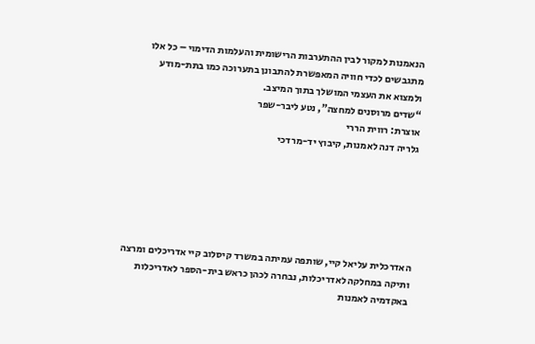הנאמנות למקור לבין ההתערבות הרישומית והעלמות הדימוי – כל אלו מתגבשים לכדי חוויה המאפשרת להתבונן בתערוכה כמו בתת-מודע ולמצוא את העצמי המושלך בתוך המיצב.
“שדים מרוסנים למחצה”, נטע ליבר-שפר
אוצרת: רווית הררי
גלריה דנה לאמנות, קיבוץ יד-מרדכי






האדרכלית עליאל קיי, שותפה עמיתה במשרד קיסלוב קיי אדריכלים ומרצה ותיקה במחלקה לאדריכלות, נבחרה לכהן כראש בית-הספר לאדריכלות באקדמיה לאמנות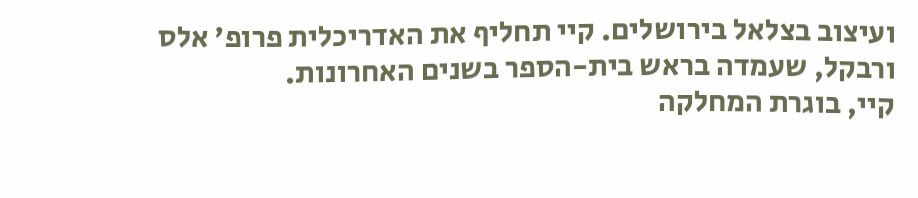ועיצוב בצלאל בירושלים. קיי תחליף את האדריכלית פרופ' אלס ורבקל, שעמדה בראש בית-הספר בשנים האחרונות.
קיי, בוגרת המחלקה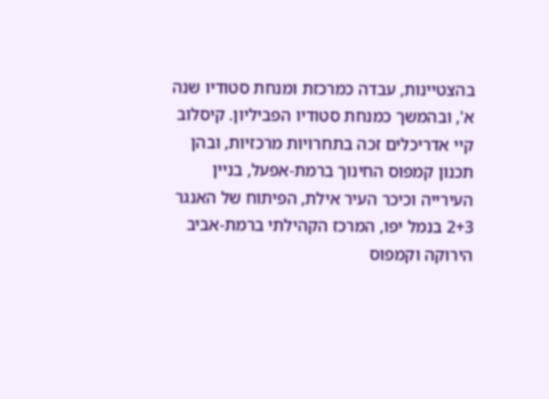בהצטיינות, עבדה כמרכזת ומנחת סטודיו שנה א', ובהמשך כמנחת סטודיו הפביליון. קיסלוב קיי אדריכלים זכה בתחרויות מרכזיות, ובהן תכנון קמפוס החינוך ברמת-אפעל, בניין העירייה וכיכר העיר אילת, הפיתוח של האנגר 2+3 בנמל יפו, המרכז הקהילתי ברמת-אביב הירוקה וקמפוס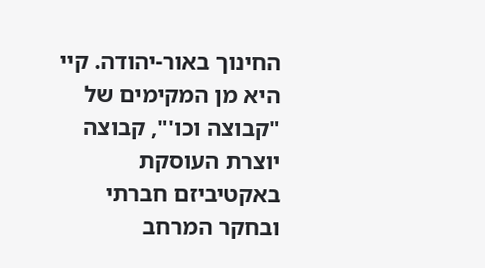החינוך באור-יהודה. קיי היא מן המקימים של "קבוצה וכו'", קבוצה יוצרת העוסקת באקטיביזם חברתי ובחקר המרחב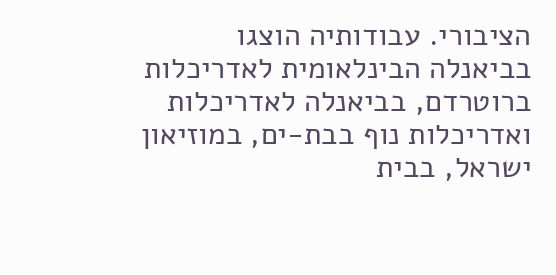הציבורי. עבודותיה הוצגו בביאנלה הבינלאומית לאדריכלות ברוטרדם, בביאנלה לאדריכלות ואדריכלות נוף בבת-ים, במוזיאון ישראל, בבית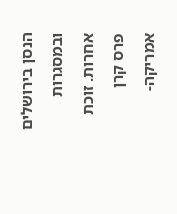הנסן בירושלים ובמסגרות אחרות. זוכת פרס קרן אמריקה-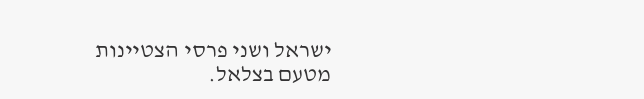ישראל ושני פרסי הצטיינות מטעם בצלאל.